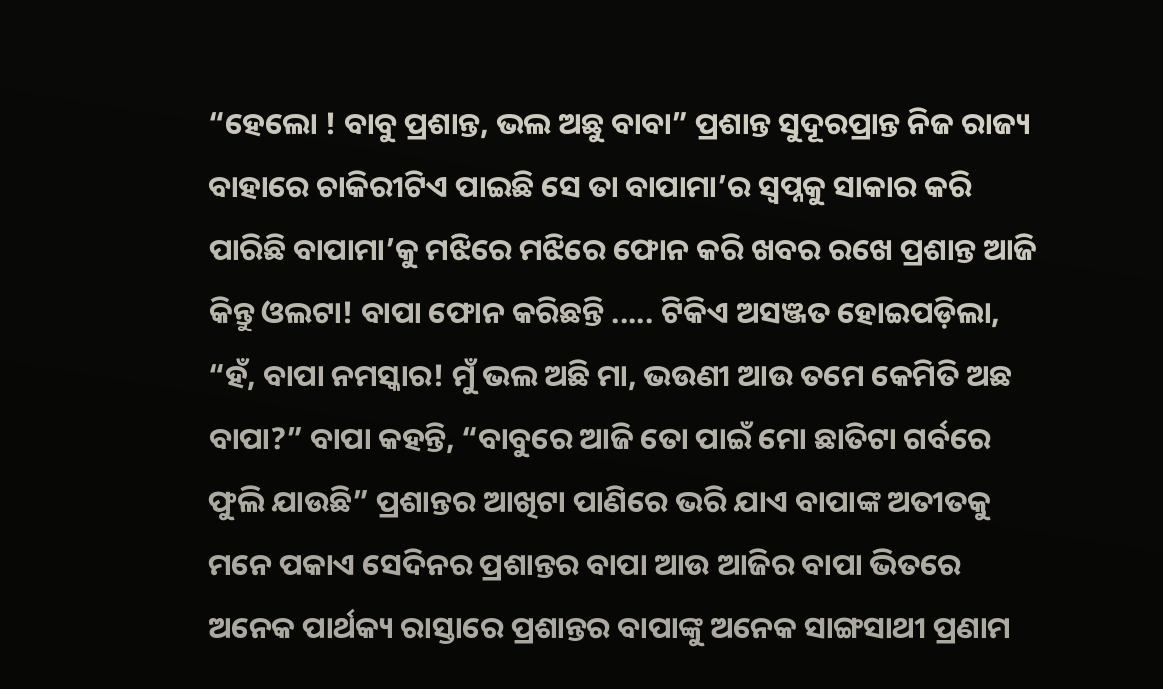“ହେଲୋ ! ବାବୁ ପ୍ରଶାନ୍ତ, ଭଲ ଅଛୁ ବାବା” ପ୍ରଶାନ୍ତ ସୁଦୂରପ୍ରାନ୍ତ ନିଜ ରାଜ୍ୟ ବାହାରେ ଚାକିରୀଟିଏ ପାଇଛି ସେ ତା ବାପାମା’ର ସ୍ୱପ୍ନକୁ ସାକାର କରି ପାରିଛି ବାପାମା’କୁ ମଝିରେ ମଝିରେ ଫୋନ କରି ଖବର ରଖେ ପ୍ରଶାନ୍ତ ଆଜି କିନ୍ତୁ ଓଲଟା! ବାପା ଫୋନ କରିଛନ୍ତି ..... ଟିକିଏ ଅସଞ୍ଜତ ହୋଇପଡ଼ିଲା, “ହଁ, ବାପା ନମସ୍କାର! ମୁଁ ଭଲ ଅଛି ମା, ଭଉଣୀ ଆଉ ତମେ କେମିତି ଅଛ ବାପା?” ବାପା କହନ୍ତି, “ବାବୁରେ ଆଜି ତୋ ପାଇଁ ମୋ ଛାତିଟା ଗର୍ବରେ ଫୁଲି ଯାଉଛି” ପ୍ରଶାନ୍ତର ଆଖିଟା ପାଣିରେ ଭରି ଯାଏ ବାପାଙ୍କ ଅତୀତକୁ ମନେ ପକାଏ ସେଦିନର ପ୍ରଶାନ୍ତର ବାପା ଆଉ ଆଜିର ବାପା ଭିତରେ ଅନେକ ପାର୍ଥକ୍ୟ ରାସ୍ତାରେ ପ୍ରଶାନ୍ତର ବାପାଙ୍କୁ ଅନେକ ସାଙ୍ଗସାଥୀ ପ୍ରଣାମ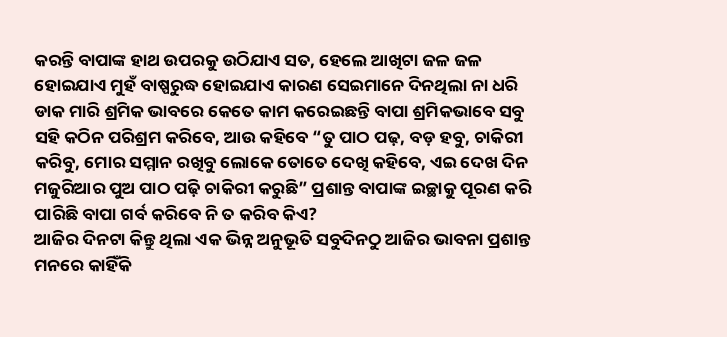କରନ୍ତି ବାପାଙ୍କ ହାଥ ଉପରକୁ ଉଠିଯାଏ ସତ, ହେଲେ ଆଖିଟା ଜଳ ଜଳ ହୋଇଯାଏ ମୁହଁ ବାଷ୍ପରୁଦ୍ଧ ହୋଇଯାଏ କାରଣ ସେଇମାନେ ଦିନଥିଲା ନା ଧରି ଡାକ ମାରି ଶ୍ରମିକ ଭାବରେ କେତେ କାମ କରେଇଛନ୍ତି ବାପା ଶ୍ରମିକଭାବେ ସବୁ ସହି କଠିନ ପରିଶ୍ରମ କରିବେ, ଆଉ କହିବେ “ତୁ ପାଠ ପଢ଼, ବଡ଼ ହବୁ, ଚାକିରୀ କରିବୁ, ମୋର ସମ୍ମାନ ରଖିବୁ ଲୋକେ ତୋତେ ଦେଖି କହିବେ, ଏଇ ଦେଖ ଦିନ ମଜୁରିଆର ପୁଅ ପାଠ ପଢ଼ି ଚାକିରୀ କରୁଛି” ପ୍ରଶାନ୍ତ ବାପାଙ୍କ ଇଚ୍ଛାକୁ ପୂରଣ କରି ପାରିଛି ବାପା ଗର୍ବ କରିବେ ନି ତ କରିବ କିଏ?
ଆଜିର ଦିନଟା କିନ୍ତୁ ଥିଲା ଏକ ଭିନ୍ନ ଅନୁଭୂତି ସବୁଦିନଠୁ ଆଜିର ଭାବନା ପ୍ରଶାନ୍ତ ମନରେ କାହିଁକି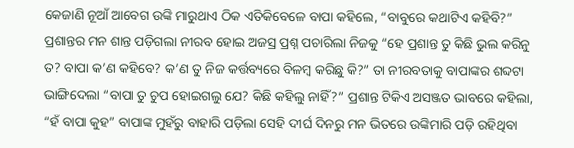କେଜାଣି ନୂଆଁ ଆବେଗ ଉଙ୍କି ମାରୁଥାଏ ଠିକ ଏତିକିବେଳେ ବାପା କହିଲେ, “ବାବୁରେ କଥାଟିଏ କହିବି?” ପ୍ରଶାନ୍ତର ମନ ଶାନ୍ତ ପଡ଼ିଗଲା ନୀରବ ହୋଇ ଅଜସ୍ର ପ୍ରଶ୍ନ ପଚାରିଲା ନିଜକୁ “ହେ ପ୍ରଶାନ୍ତ ତୁ କିଛି ଭୁଲ କରିନୁ ତ? ବାପା କ’ଣ କହିବେ? କ’ଣ ତୁ ନିଜ କର୍ତ୍ତବ୍ୟରେ ବିଳମ୍ବ କରିଛୁ କି?” ତା ନୀରବତାକୁ ବାପାଙ୍କର ଶବ୍ଦଟା ଭାଙ୍ଗିଦେଲା “ବାପା ତୁ ଚୁପ ହୋଇଗଲୁ ଯେ? କିଛି କହିଲୁ ନାହିଁ?” ପ୍ରଶାନ୍ତ ଟିକିଏ ଅସଞ୍ଜତ ଭାବରେ କହିଲା, “ହଁ ବାପା କୁହ” ବାପାଙ୍କ ମୁହଁରୁ ବାହାରି ପଡ଼ିଲା ସେହି ଦୀର୍ଘ ଦିନରୁ ମନ ଭିତରେ ଉଙ୍କିମାରି ପଡ଼ି ରହିଥିବା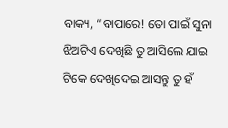ବାକ୍ୟ, “ବାପାରେ! ତୋ ପାଇଁ ସୁନା ଝିଅଟିଏ ଦେଖିଛି ତୁ ଆସିଲେ ଯାଇ ଟିକେ ଦେଖିଦେଇ ଆସନ୍ତୁ ତୁ ହଁ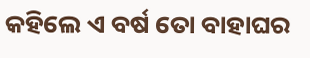କହିଲେ ଏ ବର୍ଷ ତୋ ବାହାଘର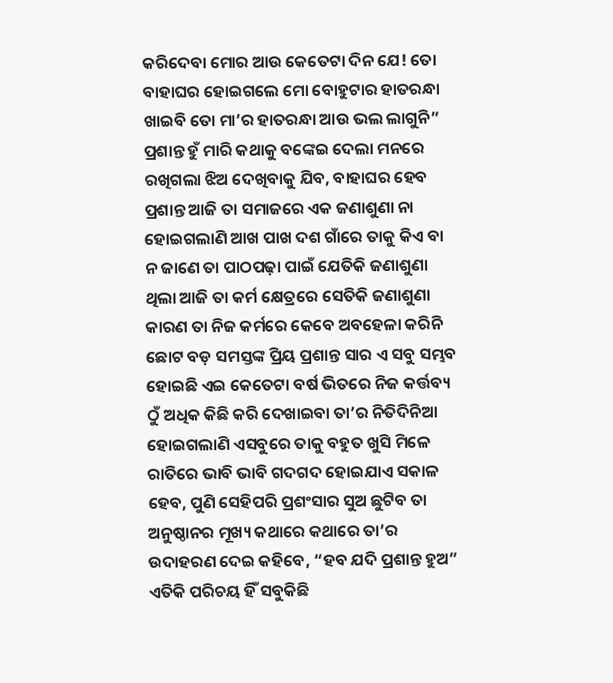କରିଦେବା ମୋର ଆଉ କେତେଟା ଦିନ ଯେ! ତୋ ବାହାଘର ହୋଇଗଲେ ମୋ ବୋହୁଟାର ହାତରନ୍ଧା ଖାଇବି ତୋ ମା’ର ହାତରନ୍ଧା ଆଉ ଭଲ ଲାଗୁନି” ପ୍ରଶାନ୍ତ ହୁଁ ମାରି କଥାକୁ ବଙ୍କେଇ ଦେଲା ମନରେ ରଖିଗଲା ଝିଅ ଦେଖିବାକୁ ଯିବ, ବାହାଘର ହେବ
ପ୍ରଶାନ୍ତ ଆଜି ତା ସମାଜରେ ଏକ ଜଣାଶୁଣା ନା ହୋଇଗଲାଣି ଆଖ ପାଖ ଦଶ ଗାଁରେ ତାକୁ କିଏ ବା ନ ଜାଣେ ତା ପାଠପଢ଼ା ପାଇଁ ଯେତିକି ଜଣାଶୁଣା ଥିଲା ଆଜି ତା କର୍ମ କ୍ଷେତ୍ରରେ ସେତିକି ଜଣାଶୁଣା କାରଣ ତା ନିଜ କର୍ମରେ କେବେ ଅବହେଳା କରିନି ଛୋଟ ବଡ଼ ସମସ୍ତଙ୍କ ପ୍ରିୟ ପ୍ରଶାନ୍ତ ସାର ଏ ସବୁ ସମ୍ଭବ ହୋଇଛି ଏଇ କେତେଟା ବର୍ଷ ଭିତରେ ନିଜ କର୍ତ୍ତବ୍ୟ ଠୁଁ ଅଧିକ କିଛି କରି ଦେଖାଇବା ତା’ର ନିତିଦିନିଆ ହୋଇଗଲାଣି ଏସବୁରେ ତାକୁ ବହୁତ ଖୁସି ମିଳେ ରାତିରେ ଭାବି ଭାବି ଗଦଗଦ ହୋଇଯାଏ ସକାଳ ହେବ, ପୁଣି ସେହିପରି ପ୍ରଶଂସାର ସୁଅ ଛୁଟିବ ତା ଅନୁଷ୍ଠାନର ମୂଖ୍ୟ କଥାରେ କଥାରେ ତା’ର ଉଦାହରଣ ଦେଇ କହିବେ, “ହବ ଯଦି ପ୍ରଶାନ୍ତ ହୁଅ” ଏତିକି ପରିଚୟ ହିଁ ସବୁକିଛି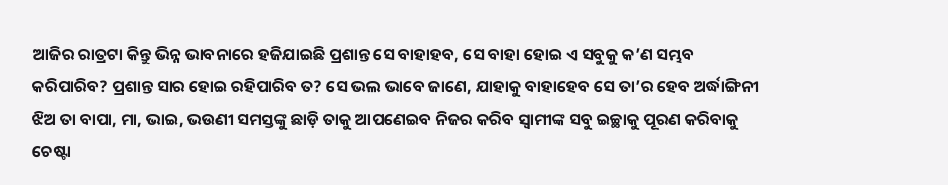ଆଜିର ରାତ୍ରଟା କିନ୍ତୁ ଭିନ୍ନ ଭାବନାରେ ହଜିଯାଇଛି ପ୍ରଶାନ୍ତ ସେ ବାହାହବ, ସେ ବାହା ହୋଇ ଏ ସବୁକୁ କ’ଣ ସମ୍ଭବ କରିପାରିବ? ପ୍ରଶାନ୍ତ ସାର ହୋଇ ରହିପାରିବ ତ? ସେ ଭଲ ଭାବେ ଜାଣେ, ଯାହାକୁ ବାହାହେବ ସେ ତା’ର ହେବ ଅର୍ଦ୍ଧାଙ୍ଗିନୀ ଝିଅ ତା ବାପା, ମା, ଭାଇ, ଭଉଣୀ ସମସ୍ତଙ୍କୁ ଛାଡ଼ି ତାକୁ ଆପଣେଇବ ନିଜର କରିବ ସ୍ବାମୀଙ୍କ ସବୁ ଇଚ୍ଛାକୁ ପୂରଣ କରିବାକୁ ଚେଷ୍ଟା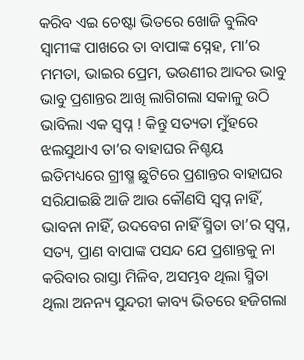କରିବ ଏଇ ଚେଷ୍ଟା ଭିତରେ ଖୋଜି ବୁଲିବ ସ୍ୱାମୀଙ୍କ ପାଖରେ ତା ବାପାଙ୍କ ସ୍ନେହ, ମା’ର ମମତା, ଭାଇର ପ୍ରେମ, ଭଉଣୀର ଆଦର ଭାବୁ ଭାବୁ ପ୍ରଶାନ୍ତର ଆଖି ଲାଗିଗଲା ସକାଳୁ ଉଠି ଭାବିଲା ଏକ ସ୍ୱପ୍ନ ! କିନ୍ତୁ ସତ୍ୟତା ମୁଁହରେ ଝଲସୁଥାଏ ତା’ର ବାହାଘର ନିଶ୍ଚୟ
ଇତିମଧ୍ୟରେ ଗ୍ରୀଷ୍ମ ଛୁଟିରେ ପ୍ରଶାନ୍ତର ବାହାଘର ସରିଯାଇଛି ଆଜି ଆଉ କୌଣସି ସ୍ୱପ୍ନ ନାହିଁ, ଭାବନା ନାହିଁ, ଉଦବେଗ ନାହିଁ ସ୍ମିତା ତା’ର ସ୍ୱପ୍ନ, ସତ୍ୟ, ପ୍ରାଣ ବାପାଙ୍କ ପସନ୍ଦ ଯେ ପ୍ରଶାନ୍ତକୁ ନା କରିବାର ରାସ୍ତା ମିଳିବ, ଅସମ୍ଭବ ଥିଲା ସ୍ମିତା ଥିଲା ଅନନ୍ୟ ସୁନ୍ଦରୀ କାବ୍ୟ ଭିତରେ ହଜିଗଲା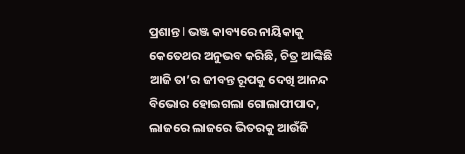ପ୍ରଶାନ୍ତ I ଭଞ୍ଜ କାବ୍ୟରେ ନାୟିକାକୁ କେତେଥର ଅନୁଭବ କରିଛି, ଚିତ୍ର ଆଙ୍କିଛି ଆଜି ତା’ର ଜୀବନ୍ତ ରୂପକୁ ଦେଖି ଆନନ୍ଦ ବିଭୋର ହୋଇଗଲା ଗୋଲାପୀପାଦ, ଲାଜରେ ଲାଜରେ ଭିତରକୁ ଆଉଁଜି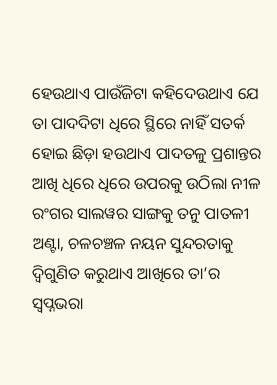ହେଉଥାଏ ପାଉଁଜିଟା କହିଦେଉଥାଏ ଯେ ତା ପାଦଦିଟା ଧିରେ ସ୍ଥିରେ ନାହିଁ ସତର୍କ ହୋଇ ଛିଡ଼ା ହଉଥାଏ ପାଦତଳୁ ପ୍ରଶାନ୍ତର ଆଖି ଧିରେ ଧିରେ ଉପରକୁ ଉଠିଲା ନୀଳ ରଂଗର ସାଲୱର ସାଙ୍ଗକୁ ତନୁ ପାତଳୀ ଅଣ୍ଟା, ଚଳଚଞ୍ଚଳ ନୟନ ସୁନ୍ଦରତାକୁ ଦ୍ବିଗୁଣିତ କରୁଥାଏ ଆଖିରେ ତା’ର ସ୍ୱପ୍ନଭରା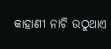କାହାଣୀ ନାଚି ଉଠୁଥାଏ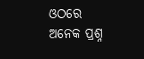ଓଠରେ ଅନେକ ପ୍ରଶ୍ନ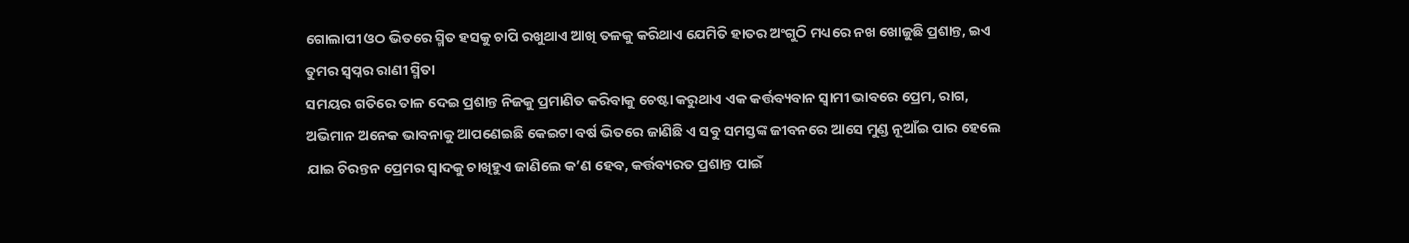ଗୋଲାପୀ ଓଠ ଭିତରେ ସ୍ମିତ ହସକୁ ଚାପି ରଖୁଥାଏ ଆଖି ତଳକୁ କରିଥାଏ ଯେମିତି ହାତର ଅଂଗୁଠି ମଧ୍ୟରେ ନଖ ଖୋଜୁଛି ପ୍ରଶାନ୍ତ, ଇଏ ତୁମର ସ୍ୱପ୍ନର ରାଣୀ ସ୍ମିତା
ସମୟର ଗତିରେ ତାଳ ଦେଇ ପ୍ରଶାନ୍ତ ନିଜକୁ ପ୍ରମାଣିତ କରିବାକୁ ଚେଷ୍ଟା କରୁଥାଏ ଏକ କର୍ତ୍ତବ୍ୟବାନ ସ୍ୱାମୀ ଭାବରେ ପ୍ରେମ, ରାଗ, ଅଭିମାନ ଅନେକ ଭାବନାକୁ ଆପଣେଇଛି କେଇଟା ବର୍ଷ ଭିତରେ ଜାଣିଛି ଏ ସବୁ ସମସ୍ତଙ୍କ ଜୀବନରେ ଆସେ ମୁଣ୍ଡ ନୂଆଁଇ ପାର ହେଲେ ଯାଇ ଚିରନ୍ତନ ପ୍ରେମର ସ୍ୱାଦକୁ ଚାଖିହୁଏ ଜାଣିଲେ କ’ଣ ହେବ, କର୍ତ୍ତବ୍ୟରତ ପ୍ରଶାନ୍ତ ପାଇଁ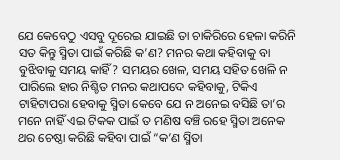ଯେ କେବେଠୁ ଏସବୁ ଦୂରେଇ ଯାଇଛି ତା ଚାକିରିରେ ହେଳା କରିନି ସତ କିନ୍ତୁ ସ୍ମିତା ପାଇଁ କରିଛି କ’ଣ? ମନର କଥା କହିବାକୁ ବା ବୁଝିବାକୁ ସମୟ କାହିଁ? ସମୟର ଖେଳ, ସମୟ ସହିତ ଖେଳି ନ ପାରିଲେ ହାର ନିଶ୍ଚିତ ମନର କଥାପଦେ କହିବାକୁ, ଟିକିଏ ଟାହିଟାପରା ହେବାକୁ ସ୍ମିତା କେବେ ଯେ ନ ଅନେଇ ବସିଛି ତା’ର ମନେ ନାହିଁ ଏଇ ଟିକକ ପାଇଁ ତ ମଣିଷ ବଞ୍ଚି ରହେ ସ୍ମିତା ଅନେକ ଥର ଚେଷ୍ଠା କରିଛି କହିବା ପାଇଁ “କ’ଣ ସ୍ମିତା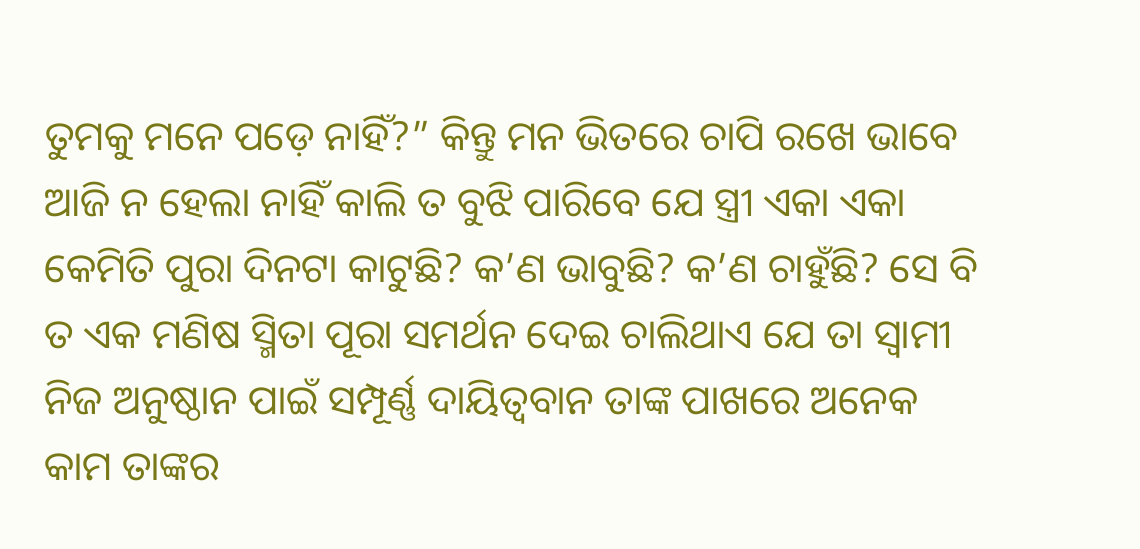ତୁମକୁ ମନେ ପଡ଼େ ନାହିଁ?” କିନ୍ତୁ ମନ ଭିତରେ ଚାପି ରଖେ ଭାବେ ଆଜି ନ ହେଲା ନାହିଁ କାଲି ତ ବୁଝି ପାରିବେ ଯେ ସ୍ତ୍ରୀ ଏକା ଏକା କେମିତି ପୁରା ଦିନଟା କାଟୁଛି? କ’ଣ ଭାବୁଛି? କ’ଣ ଚାହୁଁଛି? ସେ ବି ତ ଏକ ମଣିଷ ସ୍ମିତା ପୂରା ସମର୍ଥନ ଦେଇ ଚାଲିଥାଏ ଯେ ତା ସ୍ୱାମୀ ନିଜ ଅନୁଷ୍ଠାନ ପାଇଁ ସମ୍ପୂର୍ଣ୍ଣ ଦାୟିତ୍ୱବାନ ତାଙ୍କ ପାଖରେ ଅନେକ କାମ ତାଙ୍କର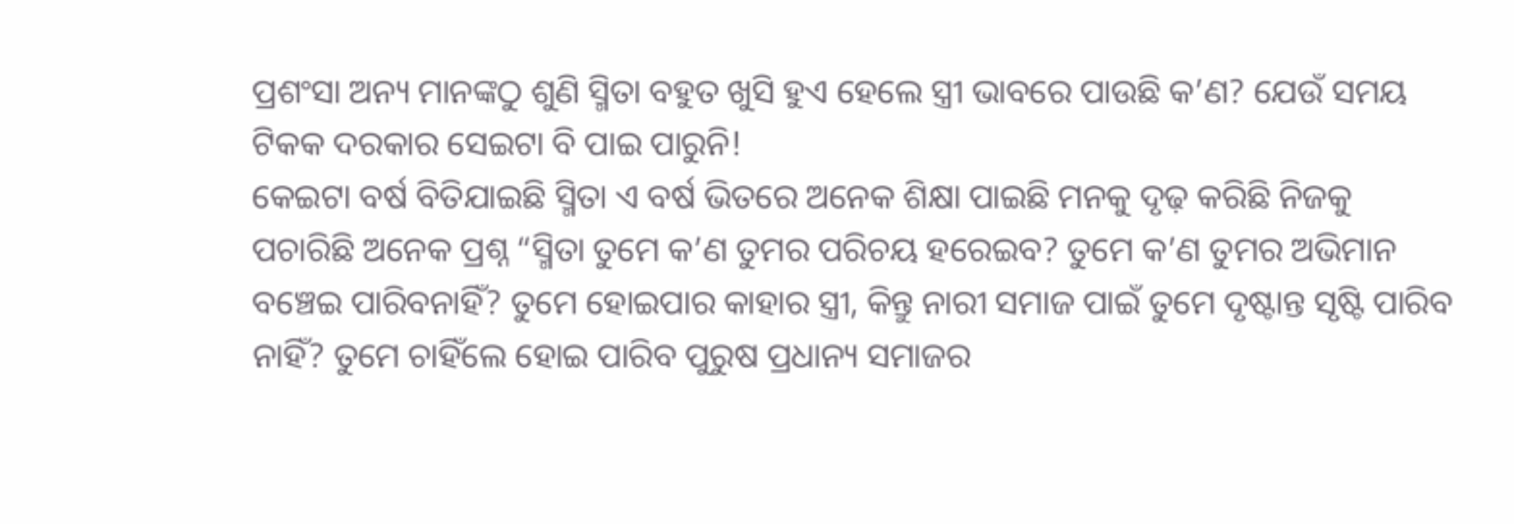ପ୍ରଶଂସା ଅନ୍ୟ ମାନଙ୍କଠୁ ଶୁଣି ସ୍ମିତା ବହୁତ ଖୁସି ହୁଏ ହେଲେ ସ୍ତ୍ରୀ ଭାବରେ ପାଉଛି କ’ଣ? ଯେଉଁ ସମୟ ଟିକକ ଦରକାର ସେଇଟା ବି ପାଇ ପାରୁନି!
କେଇଟା ବର୍ଷ ବିତିଯାଇଛି ସ୍ମିତା ଏ ବର୍ଷ ଭିତରେ ଅନେକ ଶିକ୍ଷା ପାଇଛି ମନକୁ ଦୃଢ଼ କରିଛି ନିଜକୁ ପଚାରିଛି ଅନେକ ପ୍ରଶ୍ନ “ସ୍ମିତା ତୁମେ କ’ଣ ତୁମର ପରିଚୟ ହରେଇବ? ତୁମେ କ’ଣ ତୁମର ଅଭିମାନ ବଞ୍ଚେଇ ପାରିବନାହିଁ? ତୁମେ ହୋଇପାର କାହାର ସ୍ତ୍ରୀ, କିନ୍ତୁ ନାରୀ ସମାଜ ପାଇଁ ତୁମେ ଦୃଷ୍ଟାନ୍ତ ସୃଷ୍ଟି ପାରିବ ନାହିଁ? ତୁମେ ଚାହିଁଲେ ହୋଇ ପାରିବ ପୁରୁଷ ପ୍ରଧାନ୍ୟ ସମାଜର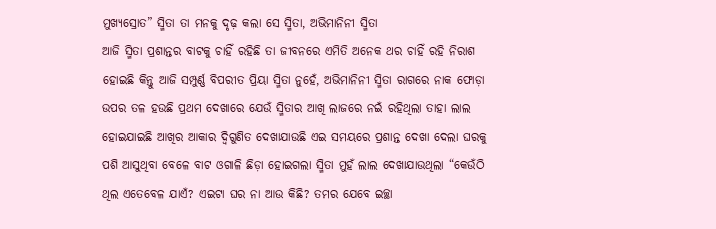ମୁଖ୍ୟସ୍ରୋତ” ସ୍ମିତା ତା ମନକୁ ଦୃଢ଼ କଲା ସେ ସ୍ମିତା, ଅଭିମାନିନୀ ସ୍ମିତା
ଆଜି ସ୍ମିତା ପ୍ରଶାନ୍ତର ବାଟକୁ ଚାହିଁ ରହିଛି ତା ଜୀବନରେ ଏମିତି ଅନେକ ଥର ଚାହିଁ ରହି ନିରାଶ ହୋଇଛି କିନ୍ତୁ ଆଜି ସମ୍ପୁର୍ଣ୍ଣ ବିପରୀତ ପ୍ରିୟା ସ୍ମିତା ନୁହେଁ, ଅଭିମାନିନୀ ସ୍ମିତା ରାଗରେ ନାକ ଫୋଡ଼ା ଉପର ତଳ ହଉଛି ପ୍ରଥମ ଦେଖାରେ ଯେଉଁ ସ୍ମିତାର ଆଖି ଲାଜରେ ନଇଁ ରହିଥିଲା ତାହା ଲାଲ ହୋଇଯାଇଛି ଆଖିର ଆକାର ଦ୍ୱିଗୁଣିତ ଦେଖାଯାଉଛି ଏଇ ସମୟରେ ପ୍ରଶାନ୍ତ ଦେଖା ଦେଲା ଘରକୁ ପଶି ଆସୁଥିବା ବେଳେ ବାଟ ଓଗାଳି ଛିଡ଼ା ହୋଇଗଲା ସ୍ମିତା ମୁହଁ ଲାଲ ଦେଖାଯାଉଥିଲା “କେଉଁଠି ଥିଲ ଏତେବେଳ ଯାଏଁ? ଏଇଟା ଘର ନା ଆଉ କିଛି? ତମର ଯେବେ ଇଚ୍ଛା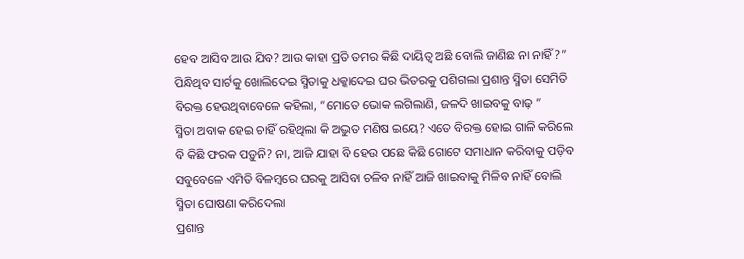ହେବ ଆସିବ ଆଉ ଯିବ? ଆଉ କାହା ପ୍ରତି ତମର କିଛି ଦାୟିତ୍ୱ ଅଛି ବୋଲି ଜାଣିଛ ନା ନାହିଁ?” ପିନ୍ଧିଥିବ ସାର୍ଟକୁ ଖୋଲିଦେଇ ସ୍ମିତାକୁ ଧକ୍କାଦେଇ ଘର ଭିତରକୁ ପଶିଗଲା ପ୍ରଶାନ୍ତ ସ୍ମିତା ସେମିତି ବିରକ୍ତ ହେଉଥିବାବେଳେ କହିଲା, “ମୋତେ ଭୋକ ଲଗିଲାଣି, ଜଳଦି ଖାଇବକୁ ବାଢ଼ ”
ସ୍ମିତା ଅବାକ ହେଇ ଚାହିଁ ରହିଥିଲା କି ଅଦ୍ଭୁତ ମଣିଷ ଇୟେ? ଏତେ ବିରକ୍ତ ହୋଇ ଗାଳି କରିଲେ ବି କିଛି ଫରକ ପଡ଼ୁନି? ନା, ଆଜି ଯାହା ବି ହେଉ ପଛେ କିଛି ଗୋଟେ ସମାଧାନ କରିବାକୁ ପଡ଼ିବ ସବୁବେଳେ ଏମିତି ବିଳମ୍ବରେ ଘରକୁ ଆସିବା ଚଳିବ ନାହିଁ ଆଜି ଖାଇବାକୁ ମିଳିବ ନାହିଁ ବୋଲି ସ୍ମିତା ଘୋଷଣା କରିଦେଲା
ପ୍ରଶାନ୍ତ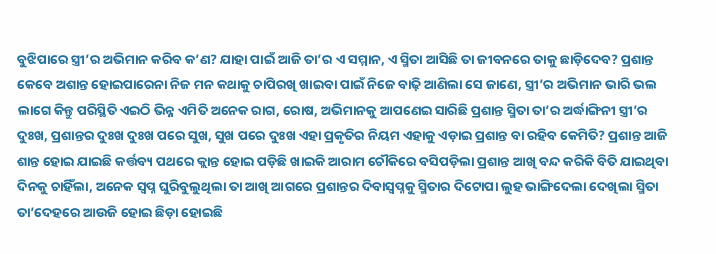ବୁଝିପାରେ ସ୍ତ୍ରୀ’ର ଅଭିମାନ କରିବ କ’ଣ? ଯାହା ପାଇଁ ଆଜି ତା’ର ଏ ସମ୍ମାନ, ଏ ସ୍ମିତା ଆସିଛି ତା ଜୀବନରେ ତାକୁ ଛାଡ଼ିଦେବ? ପ୍ରଶାନ୍ତ କେବେ ଅଶାନ୍ତ ହୋଇପାରେନା ନିଜ ମନ କଥାକୁ ଚାପିରଖି ଖାଇବା ପାଇଁ ନିଜେ ବାଢ଼ି ଆଣିଲା ସେ ଜାଣେ, ସ୍ତ୍ରୀ’ର ଅଭିମାନ ଭାରି ଭଲ ଲାଗେ କିନ୍ତୁ ପରିସ୍ଥିତି ଏଇଠି ଭିନ୍ନ ଏମିତି ଅନେକ ରାଗ, ରୋଷ, ଅଭିମାନକୁ ଆପଣେଇ ସାରିଛି ପ୍ରଶାନ୍ତ ସ୍ମିତା ତା’ର ଅର୍ଦ୍ଧାଙ୍ଗିନୀ ସ୍ତ୍ରୀ’ର ଦୁଃଖ, ପ୍ରଶାନ୍ତର ଦୁଃଖ ଦୁଃଖ ପରେ ସୁଖ, ସୁଖ ପରେ ଦୁଃଖ ଏହା ପ୍ରକୃତିର ନିୟମ ଏହାକୁ ଏଡ଼ାଇ ପ୍ରଶାନ୍ତ ବା ରହିବ କେମିତି? ପ୍ରଶାନ୍ତ ଆଜି ଶାନ୍ତ ହୋଇ ଯାଇଛି କର୍ତ୍ତବ୍ୟ ପଥରେ କ୍ଲାନ୍ତ ହୋଇ ପଡ଼ିଛି ଖାଇକି ଆରାମ ଚୌକିରେ ବସିପଡ଼ିଲା ପ୍ରଶାନ୍ତ ଆଖି ବନ୍ଦ କରିକି ବିତି ଯାଇଥିବା ଦିନକୁ ଚାହିଁଲା, ଅନେକ ସ୍ୱପ୍ନ ଘୁରିବୁଲୁଥିଲା ତା ଆଖି ଆଗରେ ପ୍ରଶାନ୍ତର ଦିବାସ୍ୱପ୍ନକୁ ସ୍ମିତାର ଦିଟୋପା ଲୁହ ଭାଙ୍ଗିଦେଲା ଦେଖିଲା ସ୍ମିତା ତା’ଦେହରେ ଆଉଜି ହୋଇ ଛିଡ଼ା ହୋଇଛି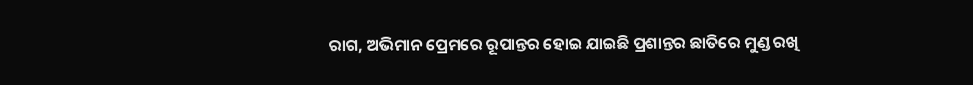ରାଗ, ଅଭିମାନ ପ୍ରେମରେ ରୂପାନ୍ତର ହୋଇ ଯାଇଛି ପ୍ରଶାନ୍ତର ଛାତିରେ ମୁଣ୍ଡ ରଖି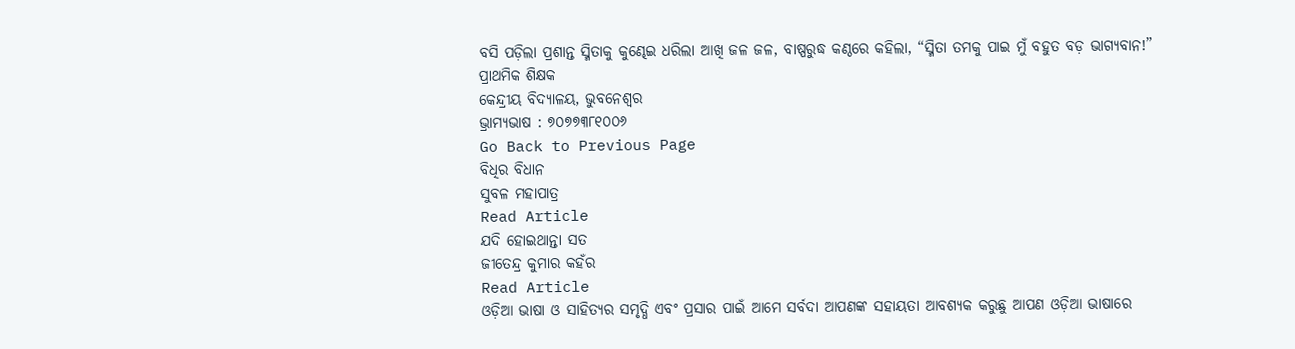ବସି ପଡ଼ିଲା ପ୍ରଶାନ୍ତ ସ୍ମିତାକୁ କୁଣ୍ଢେଇ ଧରିଲା ଆଖି ଜଳ ଜଳ, ବାଷ୍ପରୁଦ୍ଧ କଣ୍ଠରେ କହିଲା, “ସ୍ମିତା ତମକୁ ପାଇ ମୁଁ ବହୁତ ବଡ଼ ଭାଗ୍ୟବାନ!”
ପ୍ରାଥମିକ ଶିକ୍ଷକ
କେନ୍ଦ୍ରୀୟ ବିଦ୍ୟାଳୟ, ଭୁବନେଶ୍ୱର
ଭ୍ରାମ୍ୟଭାଷ : ୭୦୭୭୩୮୧୦୦୬
Go Back to Previous Page
ବିଧିର ବିଧାନ
ସୁବଳ ମହାପାତ୍ର
Read Article
ଯଦି ହୋଇଥାନ୍ତା ସତ
ଜୀତେନ୍ଦ୍ର କୁମାର କହଁର
Read Article
ଓଡ଼ିଆ ଭାଷା ଓ ସାହିତ୍ୟର ସମୃଦ୍ଧି ଏବଂ ପ୍ରସାର ପାଇଁ ଆମେ ସର୍ବଦା ଆପଣଙ୍କ ସହାୟତା ଆବଶ୍ୟକ କରୁଛୁ ଆପଣ ଓଡ଼ିଆ ଭାଷାରେ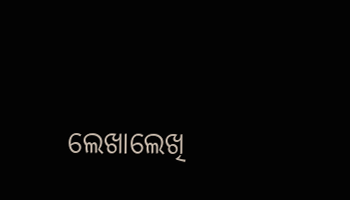ଲେଖାଲେଖି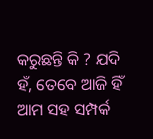କରୁଛନ୍ତି କି ? ଯଦି ହଁ, ତେବେ ଆଜି ହିଁ ଆମ ସହ ସମ୍ପର୍କ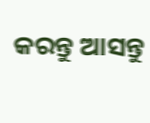କରନ୍ତୁ ଆସନ୍ତୁ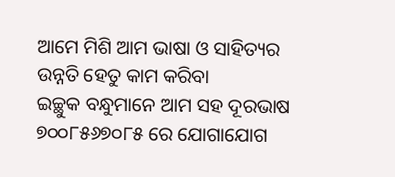ଆମେ ମିଶି ଆମ ଭାଷା ଓ ସାହିତ୍ୟର ଉନ୍ନତି ହେତୁ କାମ କରିବା
ଇଚ୍ଛୁକ ବନ୍ଧୁମାନେ ଆମ ସହ ଦୂରଭାଷ ୭୦୦୮୫୬୭୦୮୫ ରେ ଯୋଗାଯୋଗ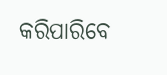କରିପାରିବେ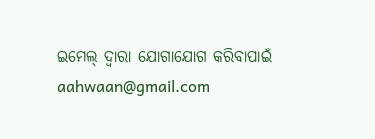ଇମେଲ୍ ଦ୍ବାରା ଯୋଗାଯୋଗ କରିବାପାଇଁ aahwaan@gmail.com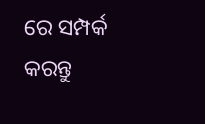ରେ ସମ୍ପର୍କ କରନ୍ତୁ